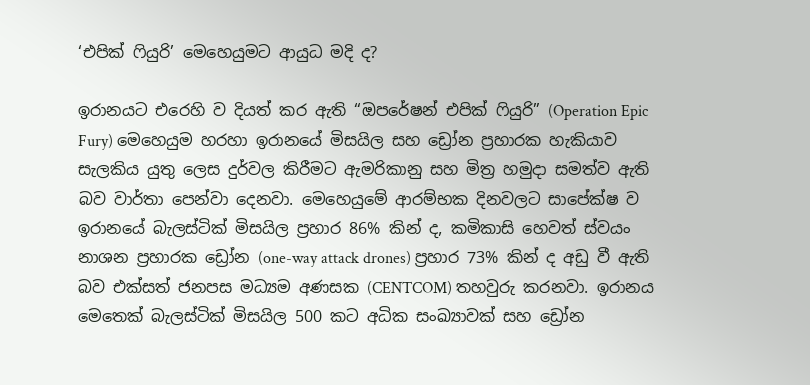‘එපික් ෆියුරි’ මෙහෙයුමට ආයුධ මදි ද?

ඉරානයට එරෙහි ව දියත් කර ඇති “ඔපරේෂන් එපික් ෆියුරි” (Operation Epic Fury) මෙහෙයුම හරහා ඉරානයේ මිසයිල සහ ඩ්‍රෝන ප්‍රහාරක හැකියාව සැලකිය යුතු ලෙස දුර්වල කිරීමට ඇමරිකානු සහ මිත්‍ර හමුදා සමත්ව ඇති බව වාර්තා පෙන්වා දෙනවා. මෙහෙයුමේ ආරම්භක දිනවලට සාපේක්ෂ ව ඉරානයේ බැලස්ටික් මිසයිල ප්‍රහාර 86% කින් ද, කමිකාසි හෙවත් ස්වයං නාශන ප්‍රහාරක ඩ්‍රෝන (one-way attack drones) ප්‍රහාර 73% කින් ද අඩු වී ඇති බව එක්සත් ජනපස මධ්‍යම අණසක (CENTCOM) තහවුරු කරනවා. ඉරානය මෙතෙක් බැලස්ටික් මිසයිල 500 කට අධික සංඛ්‍යාවක් සහ ඩ්‍රෝන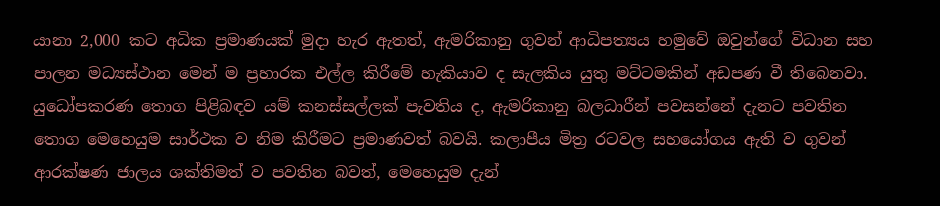යානා 2,000 කට අධික ප්‍රමාණයක් මුදා හැර ඇතත්, ඇමරිකානු ගුවන් ආධිපත්‍යය හමුවේ ඔවුන්ගේ විධාන සහ පාලන මධ්‍යස්ථාන මෙන් ම ප්‍රහාරක එල්ල කිරීමේ හැකියාව ද සැලකිය යුතු මට්ටමකින් අඩපණ වී තිබෙනවා. යුධෝපකරණ තොග පිළිබඳව යම් කනස්සල්ලක් පැවතිය ද, ඇමරිකානු බලධාරීන් පවසන්නේ දැනට පවතින තොග මෙහෙයුම සාර්ථක ව නිම කිරීමට ප්‍රමාණවත් බවයි. කලාපීය මිත්‍ර රටවල සහයෝගය ඇති ව ගුවන් ආරක්ෂණ ජාලය ශක්තිමත් ව පවතින බවත්, මෙහෙයුම දැන්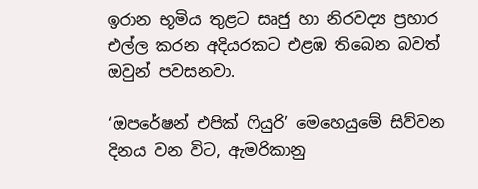ඉරාන භූමිය තුළට සෘජු හා නිරවද්‍ය ප්‍රහාර එල්ල කරන අදියරකට එළඹ තිබෙන බවත් ඔවුන් පවසනවා.

‘ඔපරේෂන් එපික් ෆියුරි’ මෙහෙයුමේ සිව්වන දිනය වන විට, ඇමරිකානු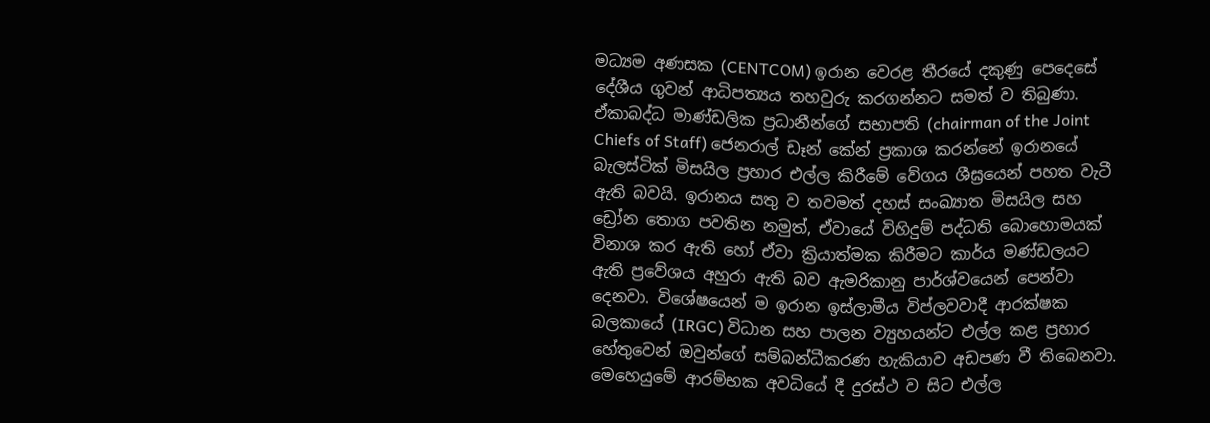මධ්‍යම අණසක (CENTCOM) ඉරාන වෙරළ තීරයේ දකුණු පෙදෙසේ දේශීය ගුවන් ආධිපත්‍යය තහවුරු කරගන්නට සමත් ව තිබුණා. ඒකාබද්ධ මාණ්ඩලික ප්‍රධානීන්ගේ සභාපති (chairman of the Joint Chiefs of Staff) ජෙනරාල් ඩෑන් කේන් ප්‍රකාශ කරන්නේ ඉරානයේ බැලස්ටික් මිසයිල ප්‍රහාර එල්ල කිරීමේ වේගය ශීඝ්‍රයෙන් පහත වැටී ඇති බවයි. ඉරානය සතු ව තවමත් දහස් සංඛ්‍යාත මිසයිල සහ ඩ්‍රෝන තොග පවතින නමුත්, ඒවායේ විහිදුම් පද්ධති බොහොමයක් විනාශ කර ඇති හෝ ඒවා ක්‍රියාත්මක කිරීමට කාර්ය මණ්ඩලයට ඇති ප්‍රවේශය අහුරා ඇති බව ඇමරිකානු පාර්ශ්වයෙන් පෙන්වා දෙනවා. විශේෂයෙන් ම ඉරාන ඉස්ලාමීය විප්ලවවාදී ආරක්ෂක බලකායේ (IRGC) විධාන සහ පාලන ව්‍යුහයන්ට එල්ල කළ ප්‍රහාර හේතුවෙන් ඔවුන්ගේ සම්බන්ධීකරණ හැකියාව අඩපණ වී තිබෙනවා. මෙහෙයුමේ ආරම්භක අවධියේ දී දුරස්ථ ව සිට එල්ල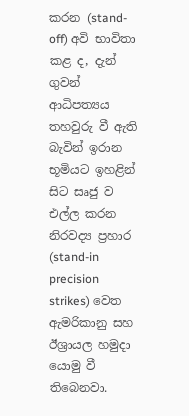කරන (stand-off) අවි භාවිතා කළ ද, දැන් ගුවන් ආධිපත්‍යය තහවුරු වී ඇති බැවින් ඉරාන භූමියට ඉහළින් සිට සෘජු ව එල්ල කරන නිරවද්‍ය ප්‍රහාර (stand-in precision strikes) වෙත ඇමරිකානු සහ ඊශ්‍රායල හමුදා යොමු වී තිබෙනවා.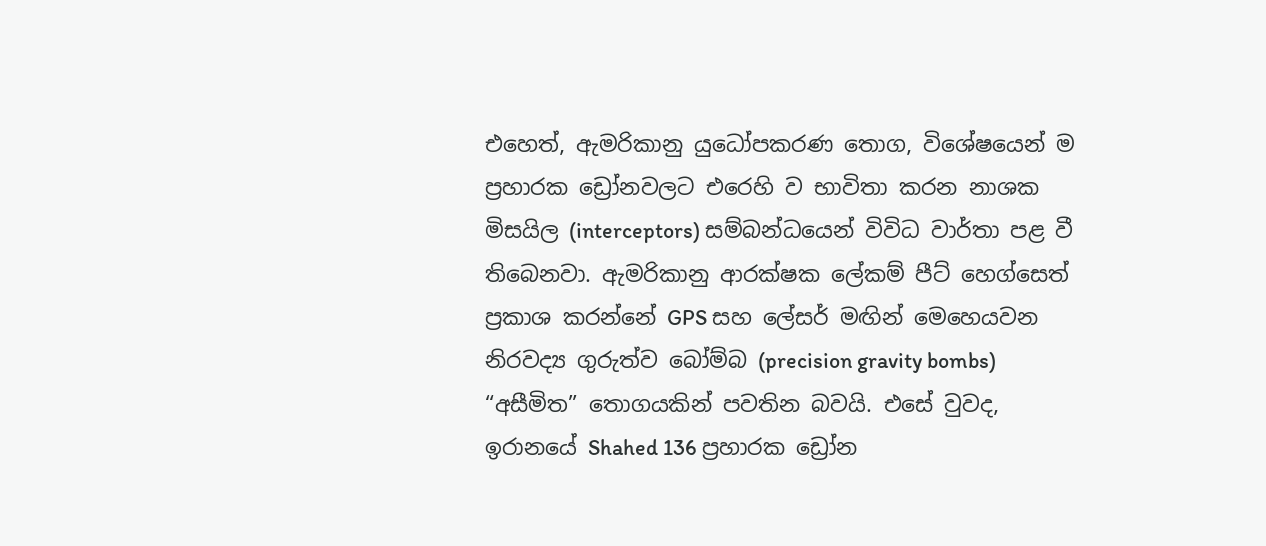එහෙත්, ඇමරිකානු යුධෝපකරණ තොග, විශේෂයෙන් ම ප්‍රහාරක ඩ්‍රෝනවලට එරෙහි ව භාවිතා කරන නාශක මිසයිල (interceptors) සම්බන්ධයෙන් විවිධ වාර්තා පළ වී තිබෙනවා. ඇමරිකානු ආරක්ෂක ලේකම් පීට් හෙග්සෙත් ප්‍රකාශ කරන්නේ GPS සහ ලේසර් මඟින් මෙහෙයවන නිරවද්‍ය ගුරුත්ව බෝම්බ (precision gravity bombs) “අසීමිත” තොගයකින් පවතින බවයි. එසේ වුවද, ඉරානයේ Shahed 136 ප්‍රහාරක ඩ්‍රෝන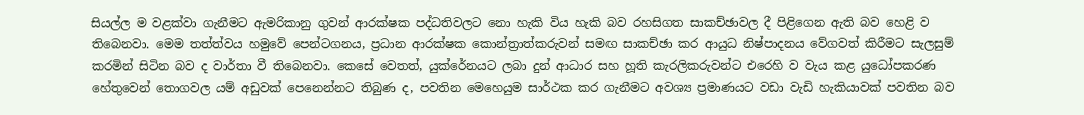සියල්ල ම වළක්වා ගැනීමට ඇමරිකානු ගුවන් ආරක්ෂක පද්ධතිවලට නො හැකි විය හැකි බව රහසිගත සාකච්ඡාවල දී පිළිගෙන ඇති බව හෙළි ව තිබෙනවා. මෙම තත්ත්වය හමුවේ පෙන්ටගනය, ප්‍රධාන ආරක්ෂක කොන්ත්‍රාත්කරුවන් සමඟ සාකච්ඡා කර ආයුධ නිෂ්පාදනය වේගවත් කිරීමට සැලසුම් කරමින් සිටින බව ද වාර්තා වී තිබෙනවා. කෙසේ වෙතත්, යුක්රේනයට ලබා දුන් ආධාර සහ හූති කැරලිකරුවන්ට එරෙහි ව වැය කළ යුධෝපකරණ හේතුවෙන් තොගවල යම් අඩුවක් පෙනෙන්නට තිබුණ ද, පවතින මෙහෙයුම සාර්ථක කර ගැනීමට අවශ්‍ය ප්‍රමාණයට වඩා වැඩි හැකියාවක් පවතින බව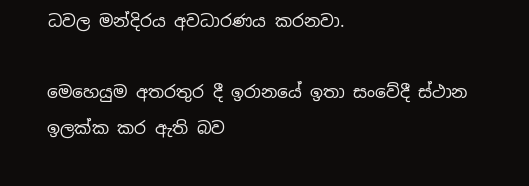ධවල මන්දිරය අවධාරණය කරනවා.

මෙහෙයුම අතරතුර දී ඉරානයේ ඉතා සංවේදී ස්ථාන ඉලක්ක කර ඇති බව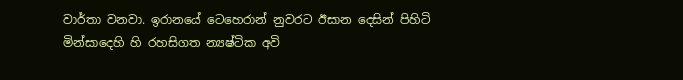වාර්තා වනවා. ඉරානයේ ටෙහෙරාන් නුවරට ඊසාන දෙසින් පිහිටි මින්සාදෙහි හි රහසිගත න්‍යෂ්ටික අවි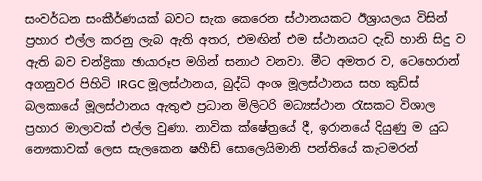සංවර්ධන සංකීර්ණයක් බවට සැක කෙරෙන ස්ථානයකට ඊශ්‍රායලය විසින් ප්‍රහාර එල්ල කරනු ලැබ ඇති අතර, එමඟින් එම ස්ථානයට දැඩි හානි සිදු ව ඇති බව චන්ද්‍රිකා ඡායාරූප මගින් සනාථ වනවා. මීට අමතර ව, ටෙහෙරාන් අගනුවර පිහිටි IRGC මූලස්ථානය, බුද්ධි අංශ මූලස්ථානය සහ කුඩ්ස් බලකායේ මූලස්ථානය ඇතුළු ප්‍රධාන මිලිටරි මධ්‍යස්ථාන රැසකට විශාල ප්‍රහාර මාලාවක් එල්ල වුණා. නාවික ක්ෂේත්‍රයේ දී, ඉරානයේ දියුණු ම යුධ නෞකාවක් ලෙස සැලකෙන ෂහීඩ් සොලෙයිමානි පන්තියේ කැටමරන්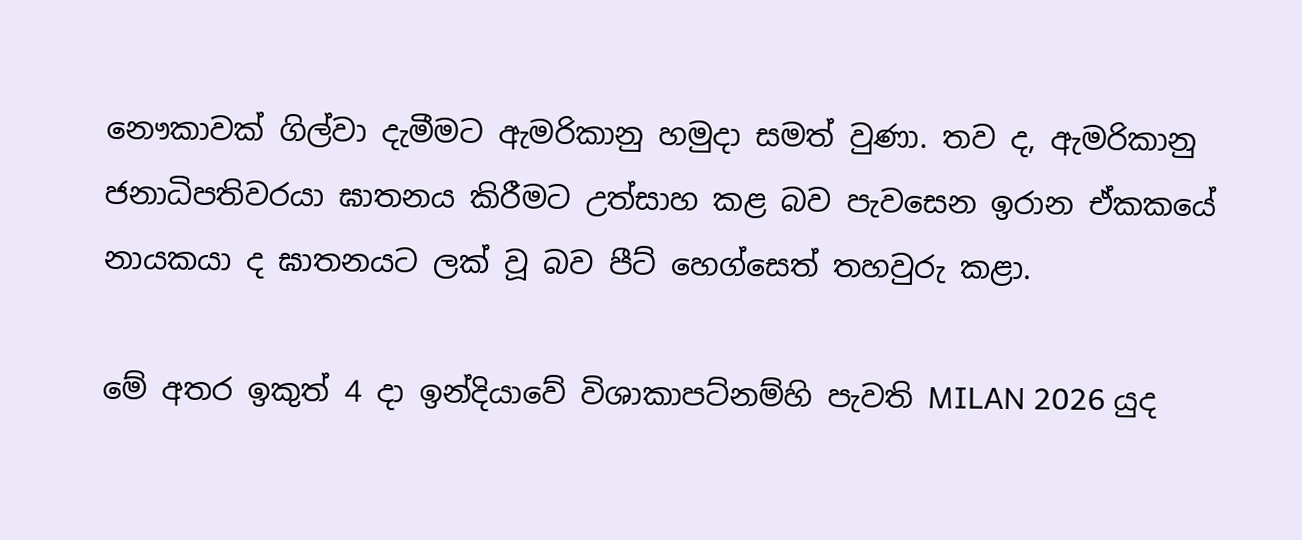නෞකාවක් ගිල්වා දැමීමට ඇමරිකානු හමුදා සමත් වුණා. තව ද, ඇමරිකානු ජනාධිපතිවරයා ඝාතනය කිරීමට උත්සාහ කළ බව පැවසෙන ඉරාන ඒකකයේ නායකයා ද ඝාතනයට ලක් වූ බව පීට් හෙග්සෙත් තහවුරු කළා.

මේ අතර ඉකුත් 4 දා ඉන්දියාවේ විශාකාපට්නම්හි පැවති MILAN 2026 යුද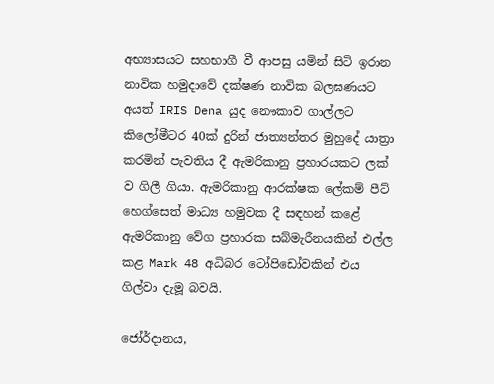අභ්‍යාසයට සහභාගී වී ආපසු යමින් සිටි ඉරාන නාවික හමුදාවේ දක්ෂණ නාවික බලඝණයට අයත් IRIS Dena යුද නෞකාව ගාල්ලට කිලෝමීටර 40ක් දුරින් ජාත්‍යන්තර මුහුදේ යාත්‍රා කරමින් පැවතිය දී ඇමරිකානු ප්‍රහාරයකට ලක් ව ගිලී ගියා. ඇමරිකානු ආරක්ෂක ලේකම් පීට් හෙග්සෙත් මාධ්‍ය හමුවක දී සඳහන් කළේ ඇමරිකානු වේග ප්‍රහාරක සබ්මැරීනයකින් එල්ල කළ Mark 48 අධිබර ටෝපිඩෝවකින් එය ගිල්වා දැමූ බවයි.

ජෝර්දානය,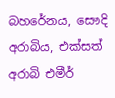බහරේනය, සෞදි අරාබිය, එක්සත් අරාබි එමීර්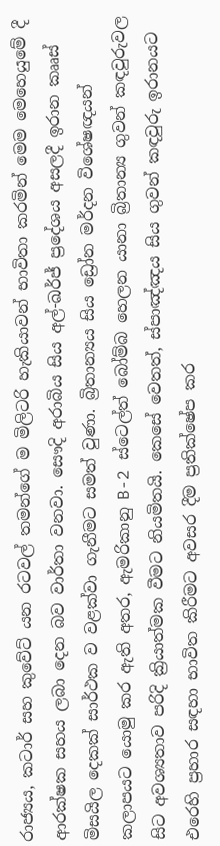රාජ්‍යය, කටාර් සහ කුවේට් යන රටවල් තමන්ගේ ම මිලිටරි හැකියාවන් භාවිතා කරමින් මෙම මෙහෙයුමේ දී ආරක්ෂක සහය ලබා දෙන බව වාර්තා වනවා. සෞදි අරාබිය සිය අල්-ඛර්ජ් ප්‍රදේශය අසලදී ඉරාන කෲස් මිසයිල දෙකක් සාර්ථක ව වළක්වා ගැනීමට සමත් වුණා. බ්‍රිතාන්‍යය සිය ඩ්‍රෝන මර්දන විශේෂඥයන් කලාපයට යොමු කර ඇති අතර, ඇමරිකානු B-2 ස්ටෙල්ත් බෝම්බ හෙලන යානා බ්‍රිතාන්‍ය ගුවන් කඳවුරුවල සිට අවශ්‍යතාව පරිදි ක්‍රියාත්මක වීමට නියමිතයි. කෙසේ වෙතත්, ස්පාඤ්ඤය සිය ගුවන් කඳවුරු ඉරානයට එරෙහි ප්‍රහාර සඳහා භාවිත කිරීමට අවසර දීම ප්‍රතික්ෂේප කර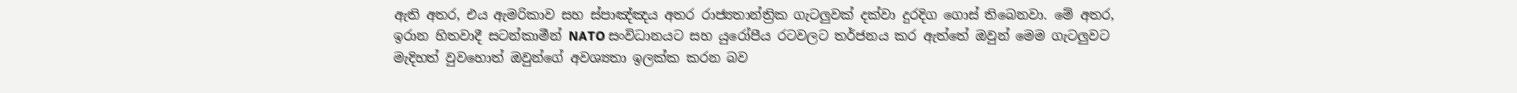ඇති අතර, එය ඇමරිකාව සහ ස්පාඤ්ඤය අතර රාජ්‍යතාන්ත්‍රික ගැටලුවක් දක්වා දුරදිග ගොස් තිබෙනවා. මේ අතර, ඉරාන හිතවාදී සටන්කාමීන් NATO සංවිධානයට සහ යුරෝපීය රටවලට තර්ජනය කර ඇත්තේ ඔවුන් මෙම ගැටලුවට මැදිහත් වුවහොත් ඔවුන්ගේ අවශ්‍යතා ඉලක්ක කරන බව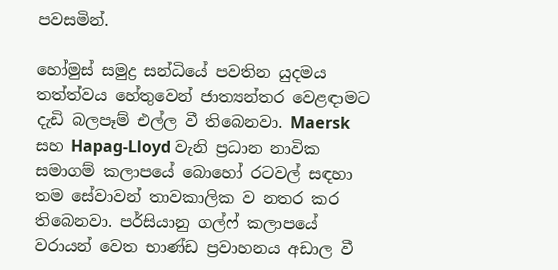පවසමින්.

හෝමුස් සමුද්‍ර සන්ධියේ පවතින යුදමය තත්ත්වය හේතුවෙන් ජාත්‍යන්තර වෙළඳාමට දැඩි බලපෑම් එල්ල වී තිබෙනවා. Maersk සහ Hapag-Lloyd වැනි ප්‍රධාන නාවික සමාගම් කලාපයේ බොහෝ රටවල් සඳහා තම සේවාවන් තාවකාලික ව නතර කර තිබෙනවා. පර්සියානු ගල්ෆ් කලාපයේ වරායන් වෙත භාණ්ඩ ප්‍රවාහනය අඩාල වී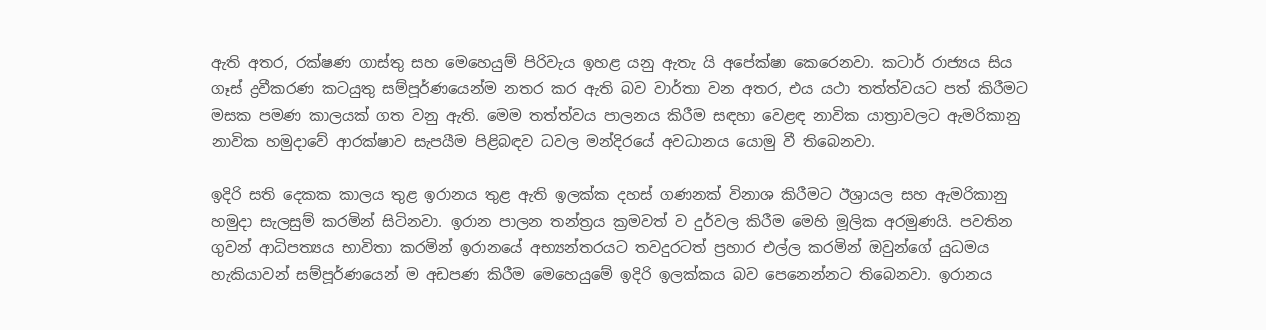ඇති අතර, රක්ෂණ ගාස්තු සහ මෙහෙයුම් පිරිවැය ඉහළ යනු ඇතැ යි අපේක්ෂා කෙරෙනවා. කටාර් රාජ්‍යය සිය ගෑස් ද්‍රවීකරණ කටයුතු සම්පූර්ණයෙන්ම නතර කර ඇති බව වාර්තා වන අතර, එය යථා තත්ත්වයට පත් කිරීමට මසක පමණ කාලයක් ගත වනු ඇති. මෙම තත්ත්වය පාලනය කිරීම සඳහා වෙළඳ නාවික යාත්‍රාවලට ඇමරිකානු නාවික හමුදාවේ ආරක්ෂාව සැපයීම පිළිබඳව ධවල මන්දිරයේ අවධානය යොමු වී තිබෙනවා.

ඉදිරි සති දෙකක කාලය තුළ ඉරානය තුළ ඇති ඉලක්ක දහස් ගණනක් විනාශ කිරීමට ඊශ්‍රායල සහ ඇමරිකානු හමුදා සැලසුම් කරමින් සිටිනවා. ඉරාන පාලන තන්ත්‍රය ක්‍රමවත් ව දුර්වල කිරීම මෙහි මූලික අරමුණයි. පවතින ගුවන් ආධිපත්‍යය භාවිතා කරමින් ඉරානයේ අභ්‍යන්තරයට තවදුරටත් ප්‍රහාර එල්ල කරමින් ඔවුන්ගේ යුධමය හැකියාවන් සම්පූර්ණයෙන් ම අඩපණ කිරීම මෙහෙයුමේ ඉදිරි ඉලක්කය බව පෙනෙන්නට තිබෙනවා. ඉරානය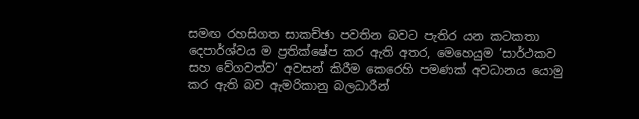සමඟ රහසිගත සාකච්ඡා පවතින බවට පැතිර යන කටකතා දෙපාර්ශ්වය ම ප්‍රතික්ෂේප කර ඇති අතර, මෙහෙයුම ‘සාර්ථකව සහ වේගවත්ව’ අවසන් කිරීම කෙරෙහි පමණක් අවධානය යොමු කර ඇති බව ඇමරිකානු බලධාරීන්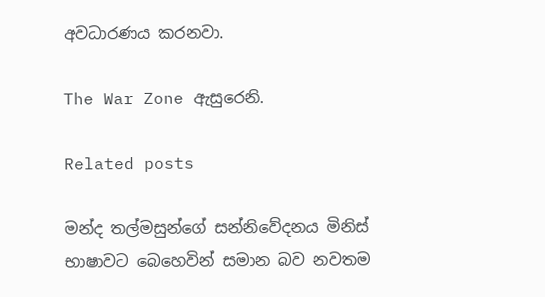අවධාරණය කරනවා.

The War Zone ඇසුරෙනි.

Related posts

මන්ද තල්මසුන්ගේ සන්නිවේදනය මිනිස් භාෂාවට බෙහෙවින් සමාන බව නවතම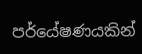පර්යේෂණයකින්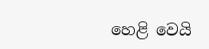හෙළි වෙයි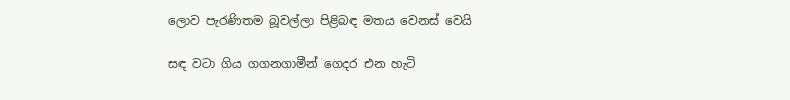ලොව පැරණිතම බූවල්ලා පිළිබඳ මතය වෙනස් වෙයි

සඳ වටා ගිය ගගනගාමීන් ගෙදර එන හැටි